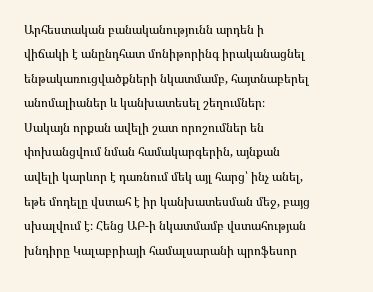Արհեստական բանականությունն արդեն ի վիճակի է անընդհատ մոնիթորինգ իրականացնել ենթակառուցվածքների նկատմամբ, հայտնաբերել անոմալիաներ և կանխատեսել շեղումներ։ Սակայն որքան ավելի շատ որոշումներ են փոխանցվում նման համակարգերին, այնքան ավելի կարևոր է դառնում մեկ այլ հարց՝ ինչ անել, եթե մոդելը վստահ է իր կանխատեսման մեջ, բայց սխալվում է։ Հենց ԱԲ-ի նկատմամբ վստահության խնդիրը Կալաբրիայի համալսարանի պրոֆեսոր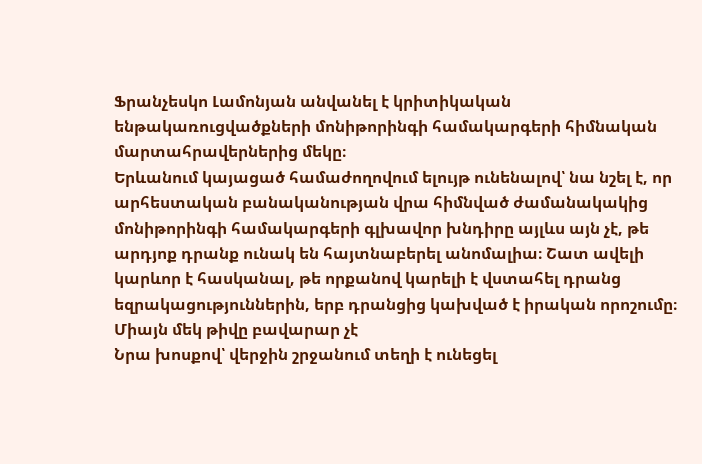Ֆրանչեսկո Լամոնյան անվանել է կրիտիկական ենթակառուցվածքների մոնիթորինգի համակարգերի հիմնական մարտահրավերներից մեկը։
Երևանում կայացած համաժողովում ելույթ ունենալով՝ նա նշել է, որ արհեստական բանականության վրա հիմնված ժամանակակից մոնիթորինգի համակարգերի գլխավոր խնդիրը այլևս այն չէ, թե արդյոք դրանք ունակ են հայտնաբերել անոմալիա։ Շատ ավելի կարևոր է հասկանալ, թե որքանով կարելի է վստահել դրանց եզրակացություններին, երբ դրանցից կախված է իրական որոշումը։
Միայն մեկ թիվը բավարար չէ
Նրա խոսքով՝ վերջին շրջանում տեղի է ունեցել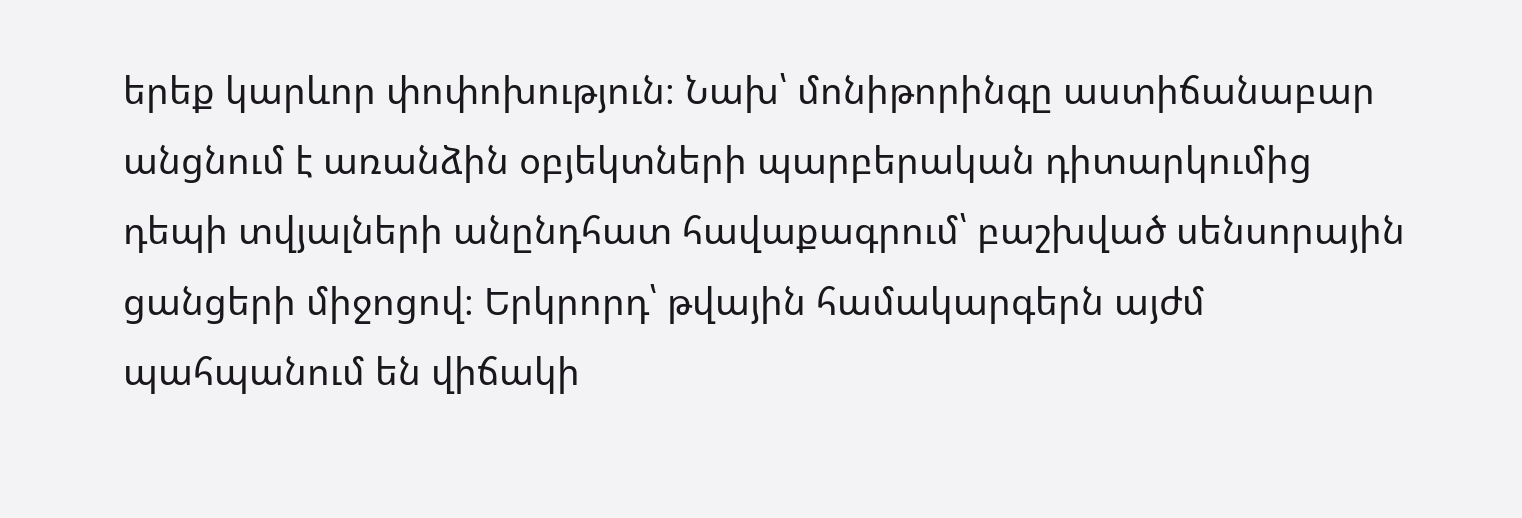երեք կարևոր փոփոխություն։ Նախ՝ մոնիթորինգը աստիճանաբար անցնում է առանձին օբյեկտների պարբերական դիտարկումից դեպի տվյալների անընդհատ հավաքագրում՝ բաշխված սենսորային ցանցերի միջոցով։ Երկրորդ՝ թվային համակարգերն այժմ պահպանում են վիճակի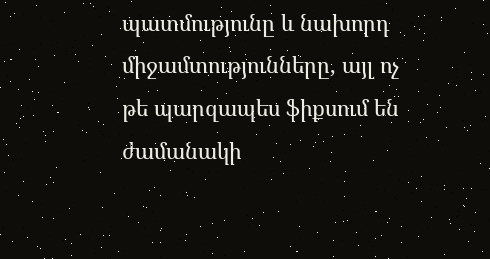պատմությունը և նախորդ միջամտությունները, այլ ոչ թե պարզապես ֆիքսում են ժամանակի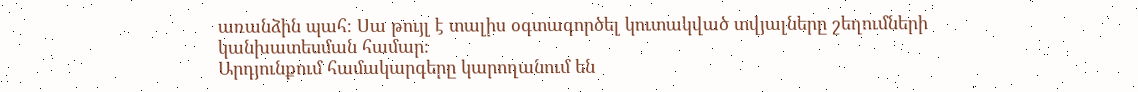առանձին պահ։ Սա թույլ է տալիս օգտագործել կուտակված տվյալները շեղումների կանխատեսման համար։
Արդյունքում համակարգերը կարողանում են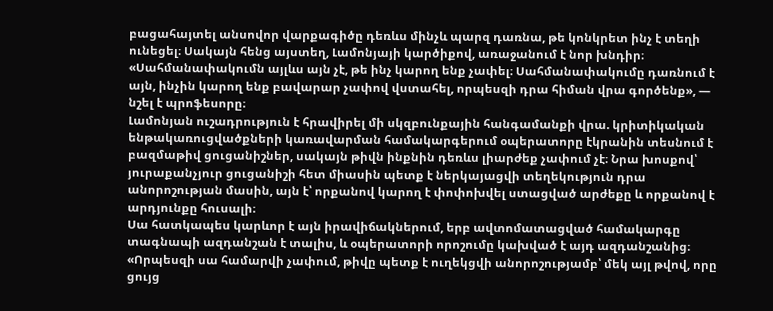բացահայտել անսովոր վարքագիծը դեռևս մինչև պարզ դառնա, թե կոնկրետ ինչ է տեղի ունեցել։ Սակայն հենց այստեղ, Լամոնյայի կարծիքով, առաջանում է նոր խնդիր։
«Սահմանափակումն այլևս այն չէ, թե ինչ կարող ենք չափել։ Սահմանափակումը դառնում է այն, ինչին կարող ենք բավարար չափով վստահել, որպեսզի դրա հիման վրա գործենք», — նշել է պրոֆեսորը։
Լամոնյան ուշադրություն է հրավիրել մի սկզբունքային հանգամանքի վրա. կրիտիկական ենթակառուցվածքների կառավարման համակարգերում օպերատորը էկրանին տեսնում է բազմաթիվ ցուցանիշներ, սակայն թիվն ինքնին դեռևս լիարժեք չափում չէ։ Նրա խոսքով՝ յուրաքանչյուր ցուցանիշի հետ միասին պետք է ներկայացվի տեղեկություն դրա անորոշության մասին, այն է՝ որքանով կարող է փոփոխվել ստացված արժեքը և որքանով է արդյունքը հուսալի։
Սա հատկապես կարևոր է այն իրավիճակներում, երբ ավտոմատացված համակարգը տագնապի ազդանշան է տալիս, և օպերատորի որոշումը կախված է այդ ազդանշանից։
«Որպեսզի սա համարվի չափում, թիվը պետք է ուղեկցվի անորոշությամբ՝ մեկ այլ թվով, որը ցույց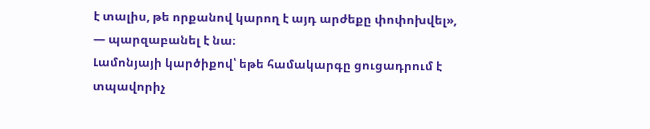է տալիս, թե որքանով կարող է այդ արժեքը փոփոխվել», — պարզաբանել է նա։
Լամոնյայի կարծիքով՝ եթե համակարգը ցուցադրում է տպավորիչ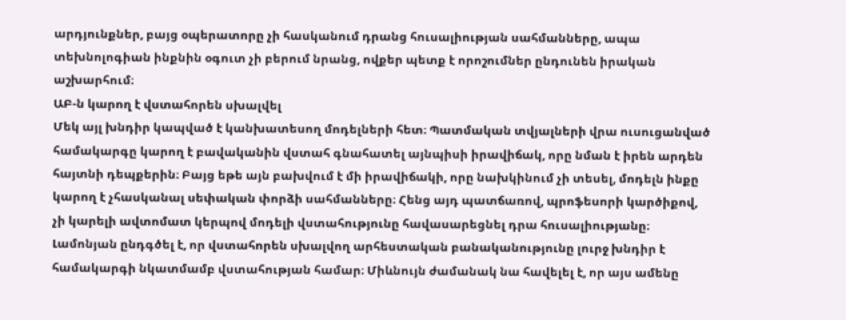արդյունքներ, բայց օպերատորը չի հասկանում դրանց հուսալիության սահմանները, ապա տեխնոլոգիան ինքնին օգուտ չի բերում նրանց, ովքեր պետք է որոշումներ ընդունեն իրական աշխարհում։
ԱԲ-ն կարող է վստահորեն սխալվել
Մեկ այլ խնդիր կապված է կանխատեսող մոդելների հետ։ Պատմական տվյալների վրա ուսուցանված համակարգը կարող է բավականին վստահ գնահատել այնպիսի իրավիճակ, որը նման է իրեն արդեն հայտնի դեպքերին։ Բայց եթե այն բախվում է մի իրավիճակի, որը նախկինում չի տեսել, մոդելն ինքը կարող է չհասկանալ սեփական փորձի սահմանները։ Հենց այդ պատճառով, պրոֆեսորի կարծիքով, չի կարելի ավտոմատ կերպով մոդելի վստահությունը հավասարեցնել դրա հուսալիությանը։
Լամոնյան ընդգծել է, որ վստահորեն սխալվող արհեստական բանականությունը լուրջ խնդիր է համակարգի նկատմամբ վստահության համար։ Միևնույն ժամանակ նա հավելել է, որ այս ամենը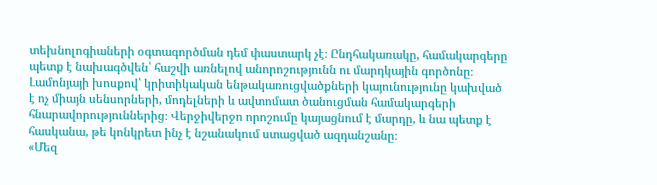տեխնոլոգիաների օգտագործման դեմ փաստարկ չէ։ Ընդհակառակը, համակարգերը պետք է նախագծվեն՝ հաշվի առնելով անորոշությունն ու մարդկային գործոնը։
Լամոնյայի խոսքով՝ կրիտիկական ենթակառուցվածքների կայունությունը կախված է ոչ միայն սենսորների, մոդելների և ավտոմատ ծանուցման համակարգերի հնարավորություններից։ Վերջիվերջո որոշումը կայացնում է մարդը, և նա պետք է հասկանա, թե կոնկրետ ինչ է նշանակում ստացված ազդանշանը։
«Մեզ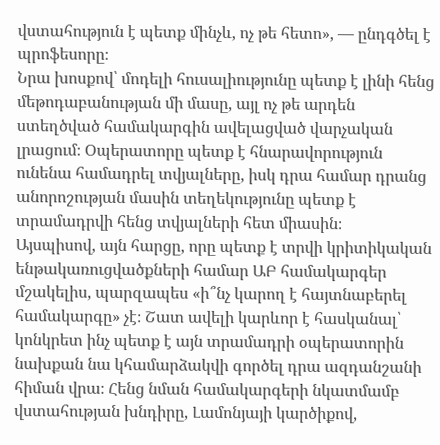վստահություն է պետք մինչև, ոչ թե հետո», — ընդգծել է պրոֆեսորը։
Նրա խոսքով՝ մոդելի հուսալիությունը պետք է լինի հենց մեթոդաբանության մի մասը, այլ ոչ թե արդեն ստեղծված համակարգին ավելացված վարչական լրացում։ Օպերատորը պետք է հնարավորություն ունենա համադրել տվյալները, իսկ դրա համար դրանց անորոշության մասին տեղեկությունը պետք է տրամադրվի հենց տվյալների հետ միասին։
Այսպիսով, այն հարցը, որը պետք է տրվի կրիտիկական ենթակառուցվածքների համար ԱԲ համակարգեր մշակելիս, պարզապես «ի՞նչ կարող է հայտնաբերել համակարգը» չէ։ Շատ ավելի կարևոր է հասկանալ՝ կոնկրետ ինչ պետք է այն տրամադրի օպերատորին նախքան նա կհամարձակվի գործել դրա ազդանշանի հիման վրա։ Հենց նման համակարգերի նկատմամբ վստահության խնդիրը, Լամոնյայի կարծիքով,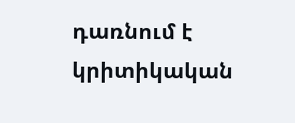դառնում է կրիտիկական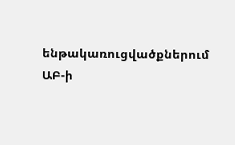ենթակառուցվածքներում ԱԲ-ի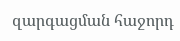զարգացման հաջորդ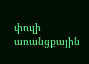փուլի առանցքային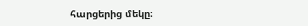հարցերից մեկը։